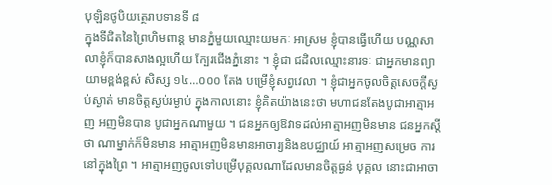បុឡិនថូបិយត្ថេរាបទានទី ៨
ក្នុងទីជិតនៃព្រៃហិមពាន្ត មានភ្នំមួយឈ្មោះយមកៈ អាស្រម ខ្ញុំបានធ្វើហើយ បណ្ណសាលាខ្ញុំក៏បានសាងល្អហើយ ក្បែរជើងភ្នំនោះ ។ ខ្ញុំជា ជដិលឈ្មោះនារទៈ ជាអ្នកមានព្យាយាមខ្ពង់ខ្ពស់ សិស្ស ១៤…០០០ តែង បម្រើខ្ញុំសព្វវេលា ។ ខ្ញុំជាអ្នកចូលចិត្តសេចក្តីស្ងប់ស្ងាត់ មានចិត្តស្ងប់រម្ងាប់ ក្នុងកាលនោះ ខ្ញុំគិតយ៉ាងនេះថា មហាជនតែងបូជាអាត្មាអញ អញមិនបាន បូជាអ្នកណាមួយ ។ ជនអ្នកឲ្យឱវាទដល់អាត្មាអញមិនមាន ជនអ្នកស្តីថា ណាម្នាក់ក៏មិនមាន អាត្មាអញមិនមានអាចារ្យនិងឧបជ្ឈាយ៍ អាត្មាអញសម្រេច ការនៅក្នុងព្រៃ ។ អាត្មាអញចូលទៅបម្រើបុគ្គលណាដែលមានចិត្តធ្ងន់ បុគ្គល នោះជាអាចា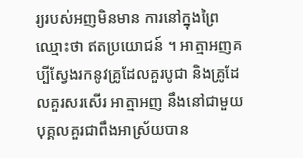រ្យរបស់អញមិនមាន ការនៅក្នុងព្រៃឈ្មោះថា ឥតប្រយោជន៍ ។ អាត្មាអញគប្បីស្វែងរកនូវគ្រូដែលគួរបូជា និងគ្រូដែលគួរសរសើរ អាត្មាអញ នឹងនៅជាមួយបុគ្គលគួរជាពឹងអាស្រ័យបាន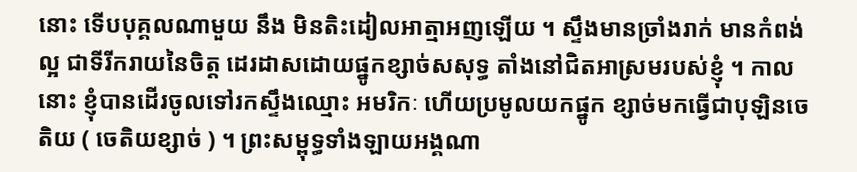នោះ ទើបបុគ្គលណាមួយ នឹង មិនតិះដៀលអាត្មាអញឡើយ ។ ស្ទឹងមានច្រាំងរាក់ មានកំពង់ល្អ ជាទីរីករាយនៃចិត្ត ដេរដាសដោយផ្នូកខ្សាច់សសុទ្ធ តាំងនៅជិតអាស្រមរបស់ខ្ញុំ ។ កាលនោះ ខ្ញុំបានដើរចូលទៅរកស្ទឹងឈ្មោះ អមរិកៈ ហើយប្រមូលយកផ្នូក ខ្សាច់មកធ្វើជាបុឡិនចេតិយ ( ចេតិយខ្សាច់ ) ។ ព្រះសម្ពុទ្ធទាំងឡាយអង្គណា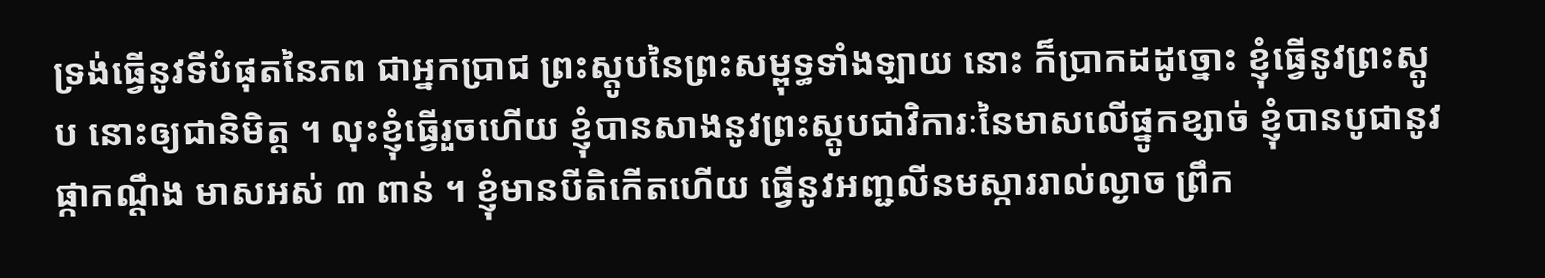ទ្រង់ធ្វើនូវទីបំផុតនៃភព ជាអ្នកប្រាជ ព្រះស្តូបនៃព្រះសម្ពុទ្ធទាំងឡាយ នោះ ក៏ប្រាកដដូច្នោះ ខ្ញុំធ្វើនូវព្រះស្តូប នោះឲ្យជានិមិត្ត ។ លុះខ្ញុំធ្វើរួចហើយ ខ្ញុំបានសាងនូវព្រះស្តូបជាវិការៈនៃមាសលើផ្នូកខ្សាច់ ខ្ញុំបានបូជានូវផ្កាកណ្តឹង មាសអស់ ៣ ពាន់ ។ ខ្ញុំមានបីតិកើតហើយ ធ្វើនូវអញ្ជលីនមស្ការរាល់ល្ងាច ព្រឹក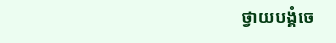ថ្វាយបង្គំចេ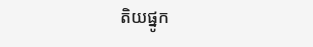តិយផ្នូក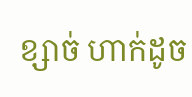ខ្សាច់ ហាក់ដូច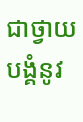ជាថ្វាយបង្គំនូវ